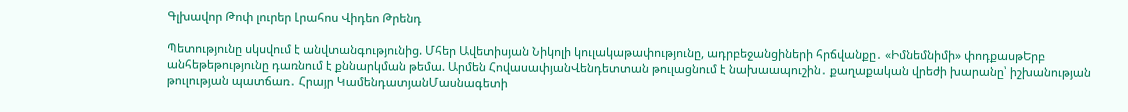Գլխավոր Թոփ լուրեր Լրահոս Վիդեո Թրենդ

Պետությունը սկսվում է անվտանգությունից. Մհեր Ավետիսյան Նիկոլի կուլակաթափությունը, ադրբեջանցիների հրճվանքը․ «Իմնեմնիմի» փոդքասթԵրբ անհեթեթությունը դառնում է քննարկման թեմա. Արմեն ՀովասափյանՎենդետտան թուլացնում է նախաապուշին․ քաղաքական վրեժի խարանը՝ իշխանության թուլության պատճառ․ Հրայր ԿամենդատյանՄասնագետի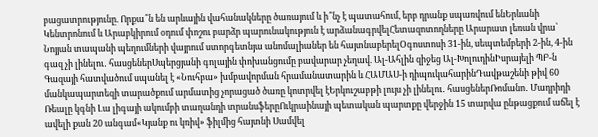բացատրությունը. Որքա՞ն են արևային վահանակները ծառայում և ի՞նչ է պատահում, երբ դրանք սպառվում ենԵրևանի Կենտրոնում և Արաբկիրում օդում փոշու բարձր պարունակություն է արձանագրվելՀետազոտողները Արարատ լեռան վրա՝ Նոյյան տապանի պեղումների վայրում ստորգետնյա անոմալիաներ են հայտնաբերելՕգոստոսի 31-ին, սեպտեմբերի 2-ին, 4-ին գազ չի լինելու․ հասցեներՍպերցյանի գոլային փոխանցումը բավարար չեղավ. Ալ-Ահլին զիջեց Ալ-ԽոլուդինԻսրայելի ՊԲ-ն Գազայի հատվածում սպանել է «Նուհբա» խմբավորման հրամանատարին և ՀԱՄԱՍ-ի դիպուկահարինԴավթաշենի թիվ 60 մանկապարտեզի տարածքում արմատից չորացած ծառը կոտրվել էԵրկուշաբթի լույս չի լինելու․ հասցեներՌոմանո․ Մադրիդի Ռեալը կգնի Լա լիգայի ակումբի տաղանդի տրանսֆերըՈւկրաինայի պետական պարտքը վերջին 15 տարվա ընթացքում աճել է ավելի քան 20 անգամ«Կյանք ու կռիվ» ֆիլմից հայտնի Սամվել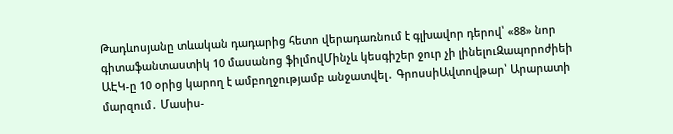Թադևոսյանը տևական դադարից հետո վերադառնում է գլխավոր դերով՝ «88» նոր գիտաֆանտաստիկ 10 մասանոց ֆիլմովՄինչև կեսգիշեր ջուր չի լինելուԶապորոժիեի ԱԷԿ-ը 10 օրից կարող է ամբողջությամբ անջատվել․ ԳրոսսիԱվտովթար՝ Արարատի մարզում․ Մասիս-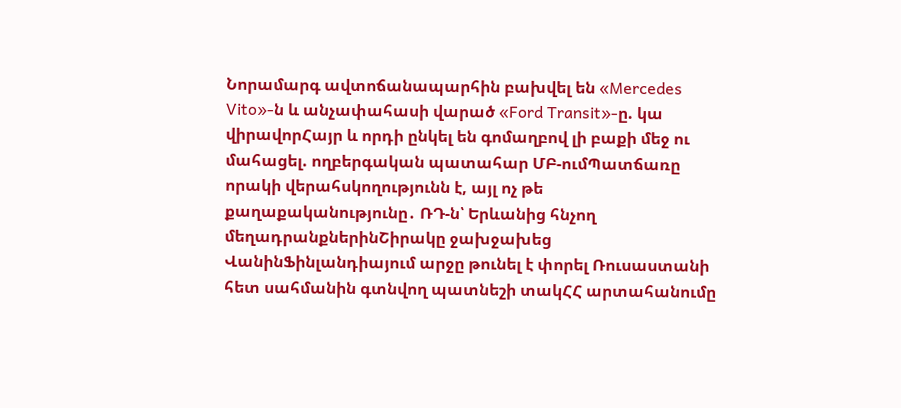Նորամարգ ավտոճանապարհին բախվել են «Mercedes Vito»-ն և անչափահասի վարած «Ford Transit»-ը. կա վիրավորՀայր և որդի ընկել են գոմաղբով լի բաքի մեջ ու մահացել. ողբերգական պատահար ՄԲ-ումՊատճառը որակի վերահսկողությունն է, այլ ոչ թե քաղաքականությունը․ ՌԴ-ն՝ Երևանից հնչող մեղադրանքներինՇիրակը ջախջախեց ՎանինՖինլանդիայում արջը թունել է փորել Ռուսաստանի հետ սահմանին գտնվող պատնեշի տակՀՀ արտահանումը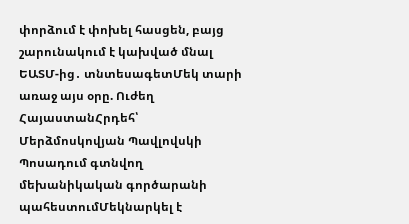փորձում է փոխել հասցեն, բայց շարունակում է կախված մնալ ԵԱՏՄ-ից․ տնտեսագետՄեկ տարի առաջ այս օրը. Ուժեղ ՀայաստանՀրդեհ՝ Մերձմոսկովյան Պավլովսկի Պոսադում գտնվող մեխանիկական գործարանի պահեստումՄեկնարկել է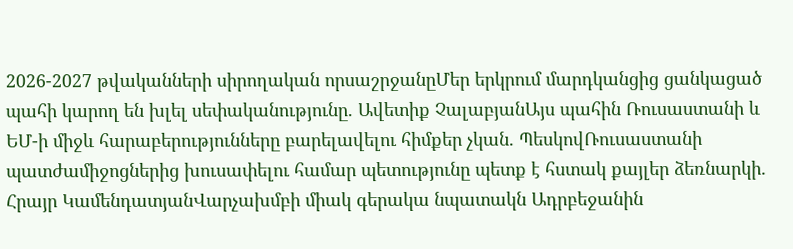2026-2027 թվականների սիրողական որսաշրջանըՄեր երկրում մարդկանցից ցանկացած պահի կարող են խլել սեփականությունը. Ավետիք ՉալաբյանԱյս պահին Ռուսաստանի և ԵՄ-ի միջև հարաբերությունները բարելավելու հիմքեր չկան. ՊեսկովՌուսաստանի պատժամիջոցներից խուսափելու համար պետությունը պետք է հստակ քայլեր ձեռնարկի. Հրայր ԿամենդատյանՎարչախմբի միակ գերակա նպատակն Ադրբեջանին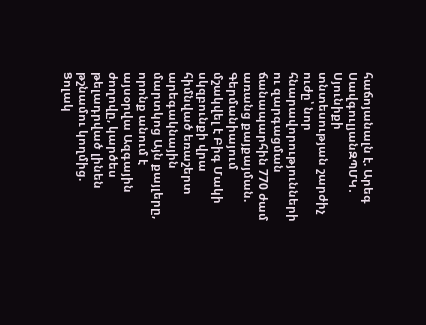հաճոյանալն է. Արեգ ՍավգուլյանԶՊՄԿ․ Սյունիքի տնտեսության շարժիչ ուժը՝ նոր հնարավորությունների ու զարգացման ճանապարհին 770 ժամ առանց քայքայման. Գերմանիայում մշակվել է Բիգ Մակի սկզբունքի վրա հիմնված եռաշերտ արեգակնային մարտկոց Այն քայլերը, որոնք անում է այսօրվա Ազգային ժողովը, կարծես թելադրված լինեն թշնամու կողմից. Ցոլակ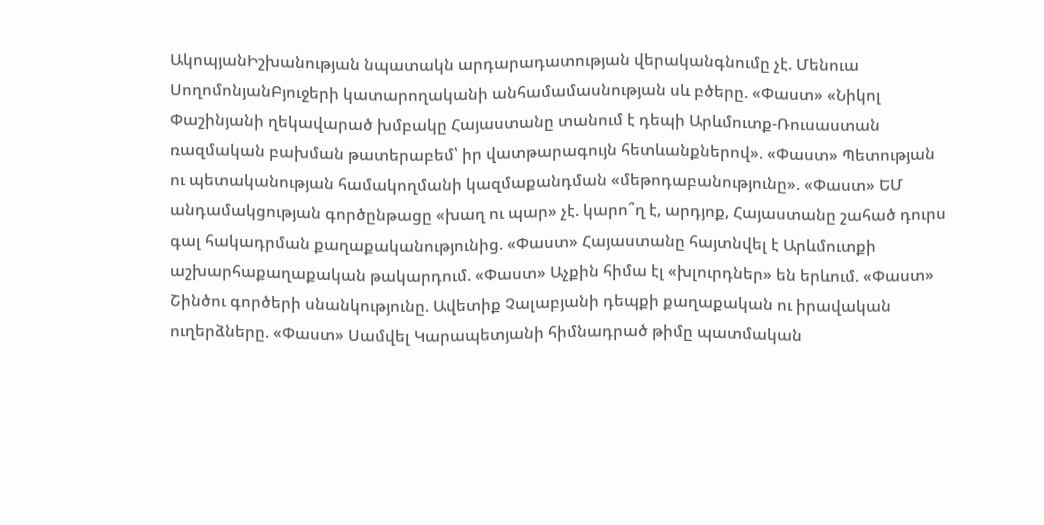ԱկոպյանԻշխանության նպատակն արդարադատության վերականգնումը չէ. Մենուա ՍողոմոնյանԲյուջերի կատարողականի անհամամասնության սև բծերը. «Փաստ» «Նիկոլ Փաշինյանի ղեկավարած խմբակը Հայաստանը տանում է դեպի Արևմուտք-Ռուսաստան ռազմական բախման թատերաբեմ՝ իր վատթարագույն հետևանքներով». «Փաստ» Պետության ու պետականության համակողմանի կազմաքանդման «մեթոդաբանությունը». «Փաստ» ԵՄ անդամակցության գործընթացը «խաղ ու պար» չէ. կարո՞ղ է, արդյոք, Հայաստանը շահած դուրս գալ հակադրման քաղաքականությունից. «Փաստ» Հայաստանը հայտնվել է Արևմուտքի աշխարհաքաղաքական թակարդում. «Փաստ» Աչքին հիմա էլ «խլուրդներ» են երևում. «Փաստ» Շինծու գործերի սնանկությունը. Ավետիք Չալաբյանի դեպքի քաղաքական ու իրավական ուղերձները. «Փաստ» Սամվել Կարապետյանի հիմնադրած թիմը պատմական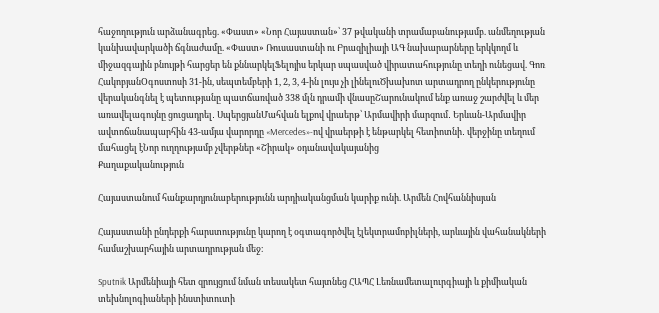հաջողություն արձանագրեց. «Փաստ» «Նոր Հայաստան»՝ 37 թվականի տրամաբանությամբ. անմեղության կանխավարկածի ճգնաժամը. «Փաստ» Ռուսաստանի ու Բրազիլիայի ԱԳ նախարարները երկկողմ և միջազգային բնույթի հարցեր են քննարկելՖելոյիս երկար սպասված վիրատահությունը տեղի ունեցավ. Գոռ ՀակոբյանՕգոստոսի 31-ին, սեպտեմբերի 1, 2, 3, 4-ին լույս չի լինելուԾխախոտ արտադրող ընկերությունը վերականգնել է պետությանը պատճառված 338 մլն դրամի վնասըՇարունակում ենք առաջ շարժվել և մեր առավելագույնը ցուցադրել․ ՍպերցյանՄահվան ելքով վրաերթ՝ Արմավիրի մարզում․ Երևան-Արմավիր ավտոճանապարհին 43-ամյա վարորդը «Mercedes»-ով վրաերթի է ենթարկել հետիոտնի․ վերջինը տեղում մահացել էՆոր ուղղությամբ չվերթներ «Շիրակ» օդանավակայանից
Քաղաքականություն

Հայաստանում հանքարդյունաբերությունն արդիականցման կարիք ունի. Արմեն Հովհաննիսյան

Հայաստանի ընդերքի հարստությունը կարող է օգտագործվել էլեկտրամոբիլների, արևային վահանակների համաշխարհային արտադրության մեջ։

Sputnik Արմենիայի հետ զրույցում նման տեսակետ հայտնեց ՀԱՊՀ Լեռնամետալուրգիայի և քիմիական տեխնոլոգիաների ինստիտուտի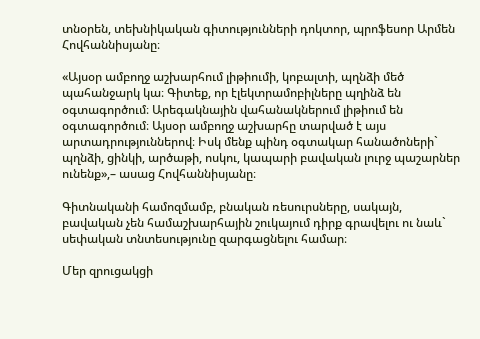տնօրեն, տեխնիկական գիտությունների դոկտոր, պրոֆեսոր Արմեն Հովհաննիսյանը։

«Այսօր ամբողջ աշխարհում լիթիումի, կոբալտի, պղնձի մեծ պահանջարկ կա։ Գիտեք, որ էլեկտրամոբիլները պղինձ են օգտագործում։ Արեգակնային վահանակներում լիթիում են օգտագործում։ Այսօր ամբողջ աշխարհը տարված է այս արտադրություններով։ Իսկ մենք պինդ օգտակար հանածոների` պղնձի, ցինկի, արծաթի, ոսկու, կապարի բավական լուրջ պաշարներ ունենք»,– ասաց Հովհաննիսյանը։

Գիտնականի համոզմամբ, բնական ռեսուրսները, սակայն, բավական չեն համաշխարհային շուկայում դիրք գրավելու ու նաև` սեփական տնտեսությունը զարգացնելու համար։

Մեր զրուցակցի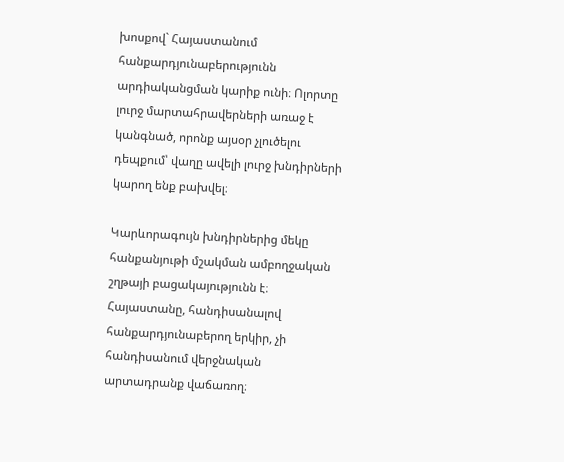խոսքով` Հայաստանում հանքարդյունաբերությունն արդիականցման կարիք ունի։ Ոլորտը լուրջ մարտահրավերների առաջ է կանգնած, որոնք այսօր չլուծելու դեպքում՝ վաղը ավելի լուրջ խնդիրների կարող ենք բախվել։

Կարևորագույն խնդիրներից մեկը հանքանյութի մշակման ամբողջական շղթայի բացակայությունն է։ Հայաստանը, հանդիսանալով հանքարդյունաբերող երկիր, չի հանդիսանում վերջնական արտադրանք վաճառող։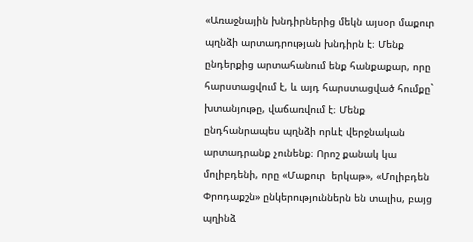«Առաջնային խնդիրներից մեկն այսօր մաքուր պղնձի արտադրության խնդիրն է։ Մենք ընդերքից արտահանում ենք հանքաքար, որը հարստացվում է, և այդ հարստացված հումքը` խտանյութը, վաճառվում է։ Մենք ընդհանրապես պղնձի որևէ վերջնական արտադրանք չունենք։ Որոշ քանակ կա մոլիբդենի, որը «Մաքուր  երկաթ», «Մոլիբդեն Փրոդաքշն» ընկերություններն են տալիս, բայց պղինձ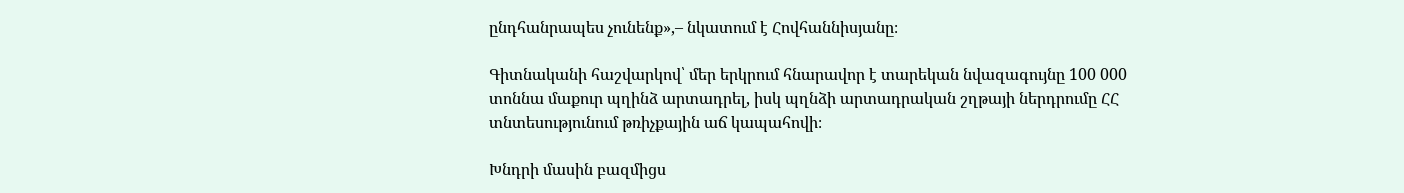ընդհանրապես չունենք»,– նկատում է Հովհաննիսյանը։

Գիտնականի հաշվարկով՝ մեր երկրում հնարավոր է տարեկան նվազագույնը 100 000 տոննա մաքուր պղինձ արտադրել, իսկ պղնձի արտադրական շղթայի ներդրումը ՀՀ տնտեսությունում թռիչքային աճ կապահովի։

Խնդրի մասին բազմիցս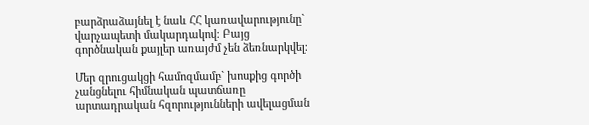բարձրաձայնել է նաև ՀՀ կառավարությունը` վարչապետի մակարդակով։ Բայց գործնական քայլեր առայժմ չեն ձեռնարկվել։

Մեր զրուցակցի համոզմամբ` խոսքից գործի չանցնելու հիմնական պատճառը արտադրական հզորությունների ավելացման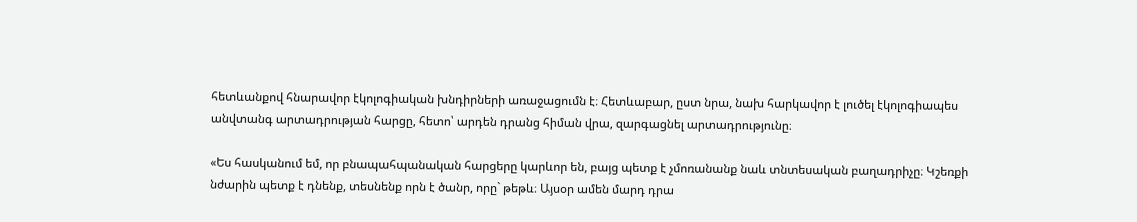հետևանքով հնարավոր էկոլոգիական խնդիրների առաջացումն է։ Հետևաբար, ըստ նրա, նախ հարկավոր է լուծել էկոլոգիապես անվտանգ արտադրության հարցը, հետո՝ արդեն դրանց հիման վրա, զարգացնել արտադրությունը։

«Ես հասկանում եմ, որ բնապահպանական հարցերը կարևոր են, բայց պետք է չմոռանանք նաև տնտեսական բաղադրիչը։ Կշեռքի նժարին պետք է դնենք, տեսնենք որն է ծանր, որը` թեթև։ Այսօր ամեն մարդ դրա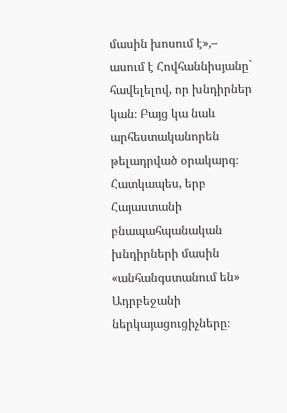մասին խոսում է»,– ասում է Հովհաննիսյանը` հավելելով, որ խնդիրներ կան։ Բայց կա նաև արհեստականորեն թելադրված օրակարգ։ Հատկապես, երբ Հայաստանի բնապահպանական խնդիրների մասին «անհանգստանում են» Ադրբեջանի ներկայացուցիչները։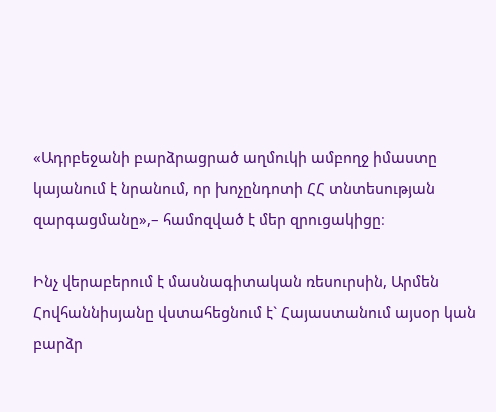«Ադրբեջանի բարձրացրած աղմուկի ամբողջ իմաստը կայանում է նրանում, որ խոչընդոտի ՀՀ տնտեսության զարգացմանը»,– համոզված է մեր զրուցակիցը։

Ինչ վերաբերում է մասնագիտական ռեսուրսին, Արմեն Հովհաննիսյանը վստահեցնում է` Հայաստանում այսօր կան բարձր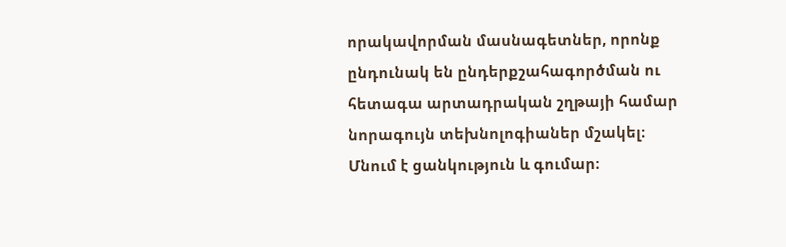որակավորման մասնագետներ, որոնք ընդունակ են ընդերքշահագործման ու հետագա արտադրական շղթայի համար նորագույն տեխնոլոգիաներ մշակել։ Մնում է ցանկություն և գումար։